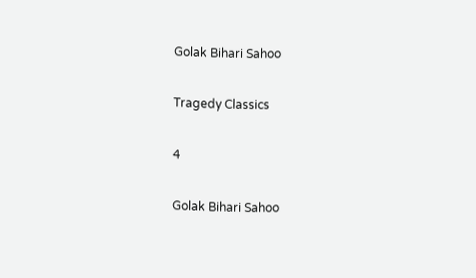Golak Bihari Sahoo

Tragedy Classics

4

Golak Bihari Sahoo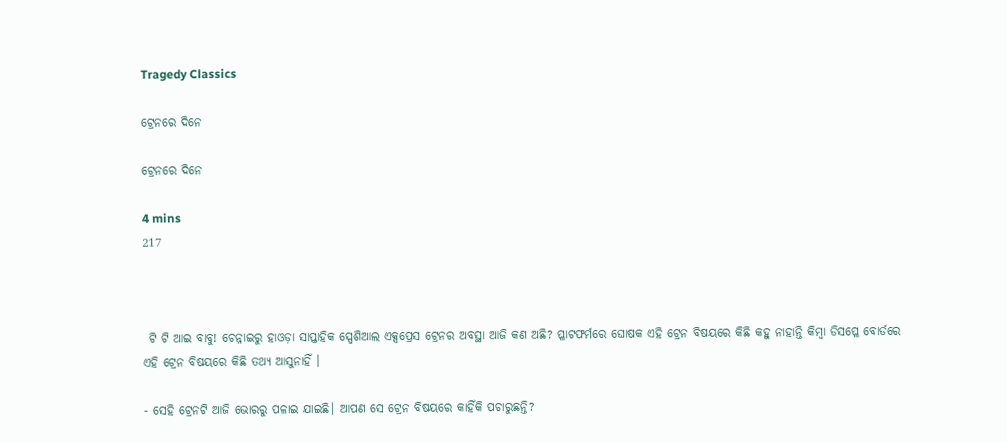Tragedy Classics

ଟ୍ରେନରେ ଦିନେ

ଟ୍ରେନରେ ଦିନେ

4 mins
217



 ଟି ଟି ଆଇ ବାବୁ! ଚେନ୍ନାଇରୁ ହାଓଡ଼ା ସାପ୍ତାହିକ ସ୍ପେଶିଆଲ ଏକ୍ସପ୍ରେସ ଟ୍ରେନର ଅବସ୍ଥା ଆଜି କଣ ଅଛି? ପ୍ଳାଟଫର୍ମରେ ଘୋଷକ ଏହି ଟ୍ରେନ ବିଷୟରେ କିଛି କହୁ ନାହାନ୍ତି କିମ୍ବା ଡିସପ୍ଳେ ବୋର୍ଡରେ ଏହି ଟ୍ରେନ ବିଷୟରେ କିଛି ତଥ୍ୟ ଆସୁନାହିଁ ।

- ସେହି ଟ୍ରେନଟି ଆଜି ଭୋରରୁ ପଳାଇ ଯାଇଛି। ଆପଣ ସେ ଟ୍ରେନ ବିଷୟରେ କାହିଁକି ପଚାରୁଛନ୍ତି?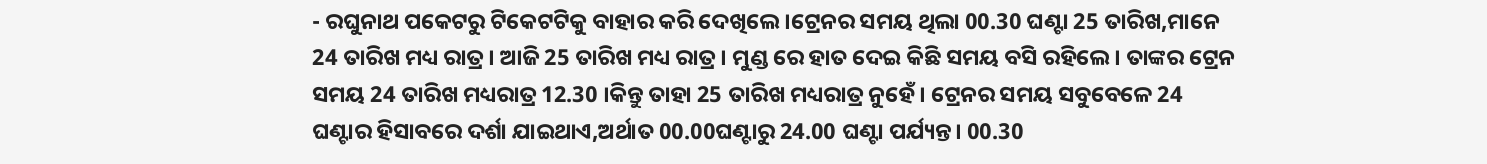- ରଘୁନାଥ ପକେଟରୁ ଟିକେଟଟିକୁ ବାହାର କରି ଦେଖିଲେ ।ଟ୍ରେନର ସମୟ ଥିଲା 00.30 ଘଣ୍ଟା 25 ତାରିଖ,ମାନେ 24 ତାରିଖ ମଧ୍ୟ ରାତ୍ର। ଆଜି 25 ତାରିଖ ମଧ୍ୟ ରାତ୍ର। ମୁଣ୍ଡ ରେ ହାତ ଦେଇ କିଛି ସମୟ ବସି ରହିଲେ। ତାଙ୍କର ଟ୍ରେନ ସମୟ 24 ତାରିଖ ମଧ୍ୟରାତ୍ର 12.30 ।କିନ୍ତୁ ତାହା 25 ତାରିଖ ମଧ୍ୟରାତ୍ର ନୁହେଁ। ଟ୍ରେନର ସମୟ ସବୁବେଳେ 24 ଘଣ୍ଟାର ହିସାବରେ ଦର୍ଶା ଯାଇଥାଏ,ଅର୍ଥାତ 00.00ଘଣ୍ଟାରୁ 24.00 ଘଣ୍ଟା ପର୍ଯ୍ୟନ୍ତ। 00.30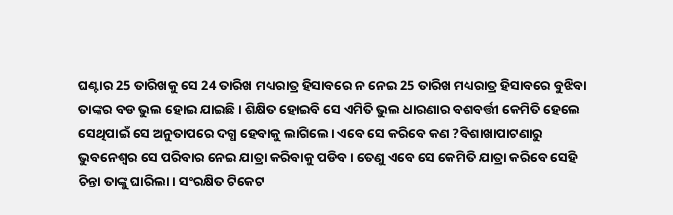ଘଣ୍ଟାର 25 ତାରିଖକୁ ସେ 24 ତାରିଖ ମଧ୍ୟରାତ୍ର ହିସାବରେ ନ ନେଇ 25 ତାରିଖ ମଧ୍ୟରାତ୍ର ହିସାବରେ ବୁଝିବା ତାଙ୍କର ବଡ ଭୁଲ ହୋଇ ଯାଇଛି। ଶିକ୍ଷିତ ହୋଇବି ସେ ଏମିତି ଭୁଲ ଧାରଣାର ବଶବର୍ତ୍ତୀ କେମିତି ହେଲେ ସେଥିପାଇଁ ସେ ଅନୁତାପରେ ଦଗ୍ଧ ହେବାକୁ ଲାଗିଲେ। ଏବେ ସେ କରିବେ କଣ ?ବିଶାଖାପାଟଣାରୁ ଭୁବନେଶ୍ଵର ସେ ପରିବାର ନେଇ ଯାତ୍ରା କରିବାକୁ ପଡିବ। ତେଣୁ ଏବେ ସେ କେମିତି ଯାତ୍ରା କରିବେ ସେହି ଚିନ୍ତା ତାଙ୍କୁ ଘାରିଲା। ସଂରକ୍ଷିତ ଟିକେଟ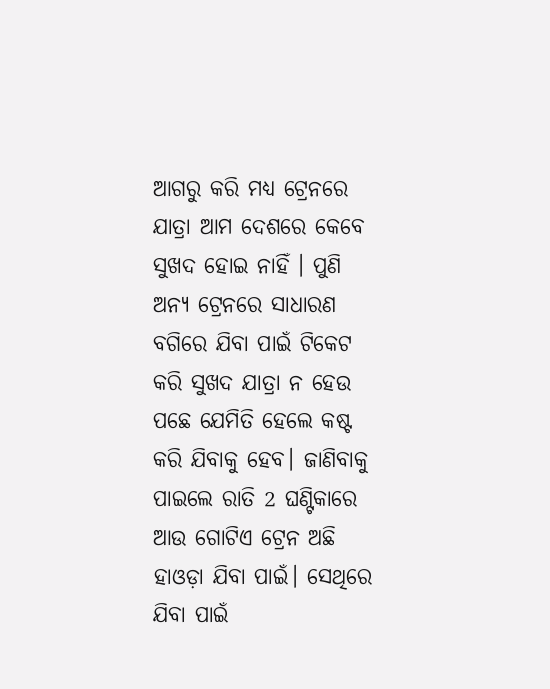ଆଗରୁ କରି ମଧ୍ୟ ଟ୍ରେନରେ ଯାତ୍ରା ଆମ ଦେଶରେ କେବେ ସୁଖଦ ହୋଇ ନାହିଁ । ପୁଣି ଅନ୍ୟ ଟ୍ରେନରେ ସାଧାରଣ ବଗିରେ ଯିବା ପାଇଁ ଟିକେଟ କରି ସୁଖଦ ଯାତ୍ରା ନ ହେଉ ପଛେ ଯେମିତି ହେଲେ କଷ୍ଟ କରି ଯିବାକୁ ହେବ। ଜାଣିବାକୁ ପାଇଲେ ରାତି 2 ଘଣ୍ଟିକାରେ ଆଉ ଗୋଟିଏ ଟ୍ରେନ ଅଛି ହାଓଡ଼ା ଯିବା ପାଇଁ। ସେଥିରେ ଯିବା ପାଇଁ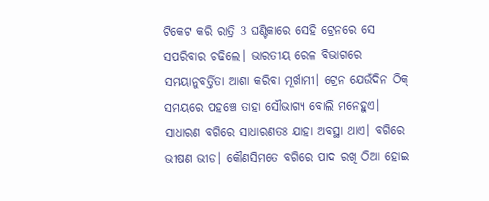ଟିକେଟ କରି ରାତ୍ରି 3 ଘଣ୍ଟିକାରେ ସେହି ଟ୍ରେନରେ ସେ ସପରିବାର ଚଢିଲେ। ଭାରତୀୟ ରେଳ ବିଭାଗରେ ସମୟାନୁବର୍ତ୍ତିତା ଆଶା କରିବା ମୂର୍ଖାମୀ। ଟ୍ରେନ ଯେଉଁଦିନ ଠିକ୍ ସମୟରେ ପହଞ୍ଚେ ତାହା ସୌଭାଗ୍ୟ ବୋଲି ମନେହୁଏ। ସାଧାରଣ ବଗିରେ ସାଧାରଣତଃ ଯାହା ଅବସ୍ଥା ଥାଏ। ବଗିରେ ଭୀଷଣ ଭୀଡ। କୌଣସିମତେ ବଗିରେ ପାଦ ରଖି ଠିଆ ହୋଇ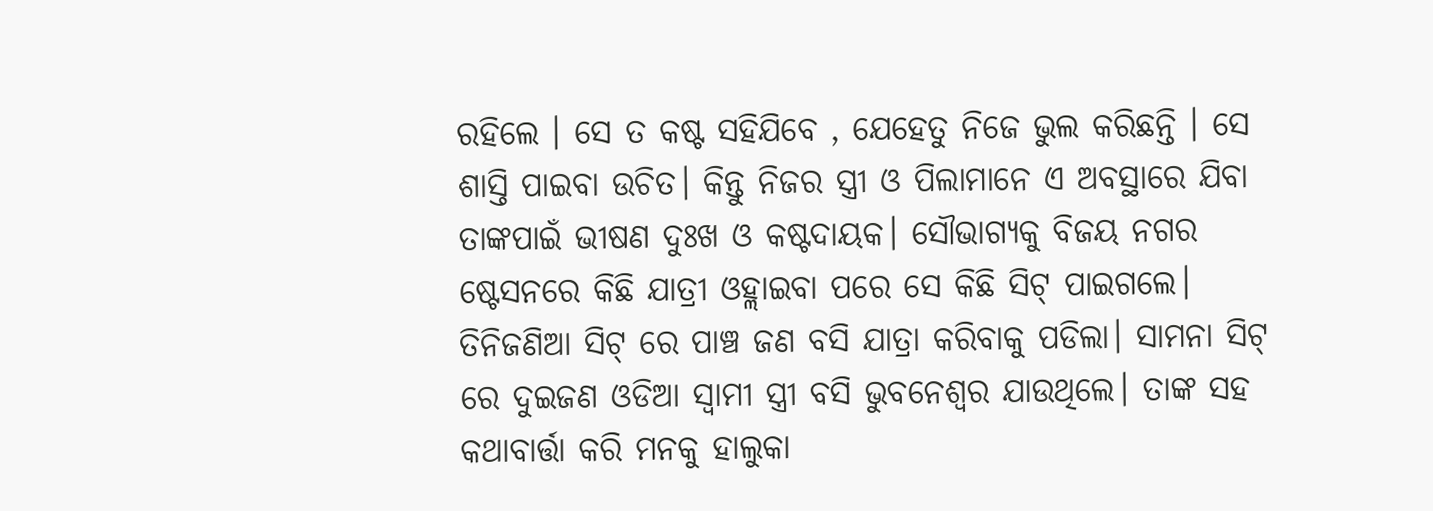ରହିଲେ । ସେ ତ କଷ୍ଟ ସହିଯିବେ , ଯେହେତୁ ନିଜେ ଭୁଲ କରିଛନ୍ତି । ସେ ଶାସ୍ତି ପାଇବା ଉଚିତ। କିନ୍ତୁ ନିଜର ସ୍ତ୍ରୀ ଓ ପିଲାମାନେ ଏ ଅବସ୍ଥାରେ ଯିବା ତାଙ୍କପାଇଁ ଭୀଷଣ ଦୁଃଖ ଓ କଷ୍ଟଦାୟକ। ସୌଭାଗ୍ୟକୁ ବିଜୟ ନଗର ଷ୍ଟେସନରେ କିଛି ଯାତ୍ରୀ ଓହ୍ଲାଇବା ପରେ ସେ କିଛି ସିଟ୍ ପାଇଗଲେ। ତିନିଜଣିଆ ସିଟ୍ ରେ ପାଞ୍ଚ ଜଣ ବସି ଯାତ୍ରା କରିବାକୁ ପଡିଲା। ସାମନା ସିଟ୍ ରେ ଦୁଇଜଣ ଓଡିଆ ସ୍ଵାମୀ ସ୍ତ୍ରୀ ବସି ଭୁବନେଶ୍ଵର ଯାଉଥିଲେ। ତାଙ୍କ ସହ କଥାବାର୍ତ୍ତା କରି ମନକୁ ହାଲୁକା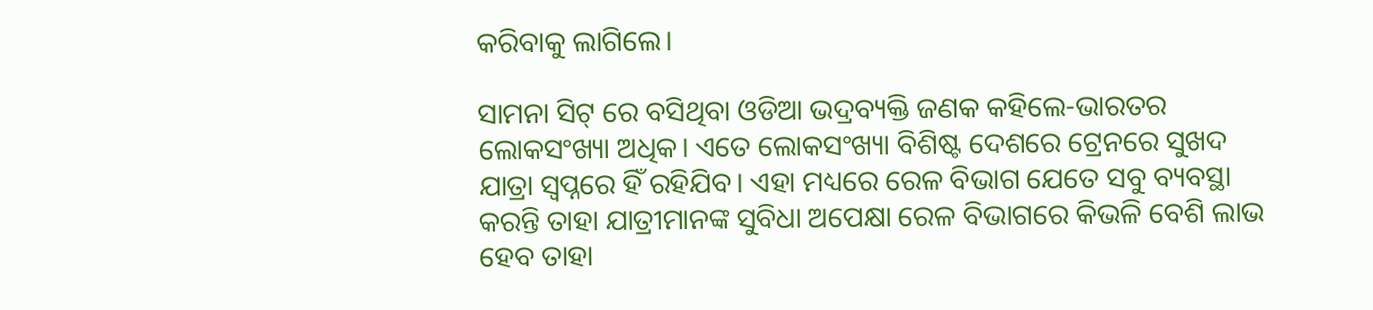କରିବାକୁ ଲାଗିଲେ।

ସାମନା ସିଟ୍ ରେ ବସିଥିବା ଓଡିଆ ଭଦ୍ରବ୍ୟକ୍ତି ଜଣକ କହିଲେ-ଭାରତର ଲୋକସଂଖ୍ୟା ଅଧିକ। ଏତେ ଲୋକସଂଖ୍ୟା ବିଶିଷ୍ଟ ଦେଶରେ ଟ୍ରେନରେ ସୁଖଦ ଯାତ୍ରା ସ୍ଵପ୍ନରେ ହିଁ ରହିଯିବ। ଏହା ମଧ୍ୟରେ ରେଳ ବିଭାଗ ଯେତେ ସବୁ ବ୍ୟବସ୍ଥା କରନ୍ତି ତାହା ଯାତ୍ରୀମାନଙ୍କ ସୁବିଧା ଅପେକ୍ଷା ରେଳ ବିଭାଗରେ କିଭଳି ବେଶି ଲାଭ ହେବ ତାହା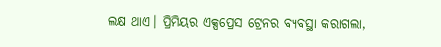ଲକ୍ଷ ଥାଏ। ପ୍ରିମିୟର ଏକ୍ସପ୍ରେସ ଟ୍ରେନର ବ୍ୟବସ୍ଥା କରାଗଲା,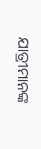ଯାତ୍ରୀମାନଙ୍କ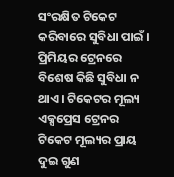ସଂରକ୍ଷିତ ଟିକେଟ କରିବାରେ ସୁବିଧା ପାଇଁ । ପ୍ରିମିୟର ଟ୍ରେନରେ ବିଶେଷ କିଛି ସୁବିଧା ନ ଥାଏ। ଟିକେଟର ମୂଲ୍ୟ ଏକ୍ସପ୍ରେସ ଟ୍ରେନର ଟିକେଟ ମୂଲ୍ୟର ପ୍ରାୟ ଦୁଇ ଗୁଣ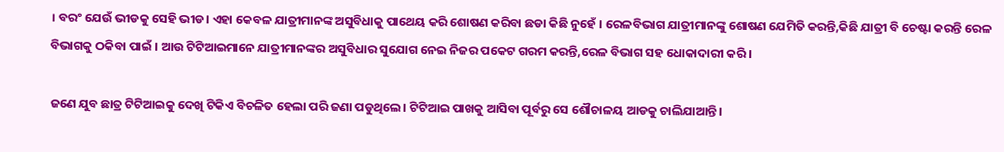। ବରଂ ଯେଉଁ ଭୀଡକୁ ସେହି ଭୀଡ। ଏହା କେବଳ ଯାତ୍ରୀମାନଙ୍କ ଅସୁବିଧାକୁ ପାଥେୟ କରି ଶୋଷଣ କରିବା ଛଡା କିଛି ନୁହେଁ । ରେଳବିଭାଗ ଯାତ୍ରୀମାନଙ୍କୁ ଶୋଷଣ ଯେମିତି କରନ୍ତି,କିଛି ଯାତ୍ରୀ ବି ଚେଷ୍ଟା କରନ୍ତି ରେଳ ବିଭାଗକୁ ଠକିବା ପାଇଁ । ଆଉ ଟିଟିଆଇମାନେ ଯାତ୍ରୀମାନଙ୍କର ଅସୁବିଧାର ସୁଯୋଗ ନେଇ ନିଜର ପକେଟ ଗରମ କରନ୍ତି,ରେଳ ବିଭାଗ ସହ ଧୋକାଦାରୀ କରି।

ଜଣେ ଯୁବ ଛାତ୍ର ଟିଟିଆଇକୁ ଦେଖି ଟିକିଏ ବିଚଳିତ ହେଲା ପରି ଜଣା ପଡୁଥିଲେ। ଟିଟିଆଇ ପାଖକୁ ଆସିବା ପୂର୍ବରୁ ସେ ଶୌଚାଳୟ ଆଡକୁ ଚାଲିଯାଆନ୍ତି।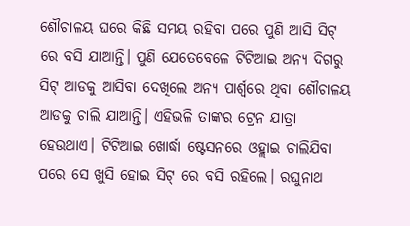ଶୌଚାଳୟ ଘରେ କିଛି ସମୟ ରହିବା ପରେ ପୁଣି ଆସି ସିଟ୍ ରେ ବସି ଯାଆନ୍ତି। ପୁଣି ଯେତେବେଳେ ଟିଟିଆଇ ଅନ୍ୟ ଦିଗରୁ ସିଟ୍ ଆଡକୁ ଆସିବା ଦେଖିଲେ ଅନ୍ୟ ପାର୍ଶ୍ଵରେ ଥିବା ଶୌଚାଳୟ ଆଡକୁ ଚାଲି ଯାଆନ୍ତି। ଏହିଭଳି ତାଙ୍କର ଟ୍ରେନ ଯାତ୍ରା ହେଉଥାଏ। ଟିଟିଆଇ ଖୋର୍ଦ୍ଧା ଷ୍ଟେସନରେ ଓହ୍ଲାଇ ଚାଲିଯିବା ପରେ ସେ ଖୁସି ହୋଇ ସିଟ୍ ରେ ବସି ରହିଲେ। ରଘୁନାଥ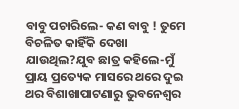ବାବୁ ପଚାରିଲେ- କଣ ବାବୁ ! ତୁମେ ବିଚଳିତ କାହିଁକି ଦେଖା ଯାଉଥିଲ?ଯୁବ ଛାତ୍ର କହିଲେ-ମୁଁ ପ୍ରାୟ ପ୍ରତ୍ୟେକ ମାସରେ ଥରେ ଦୁଇ ଥର ବିଶାଖାପାଟଣାରୁ ଭୁବନେଶ୍ଵର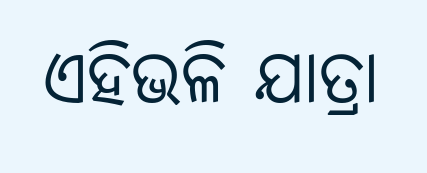ଏହିଭଳି ଯାତ୍ରା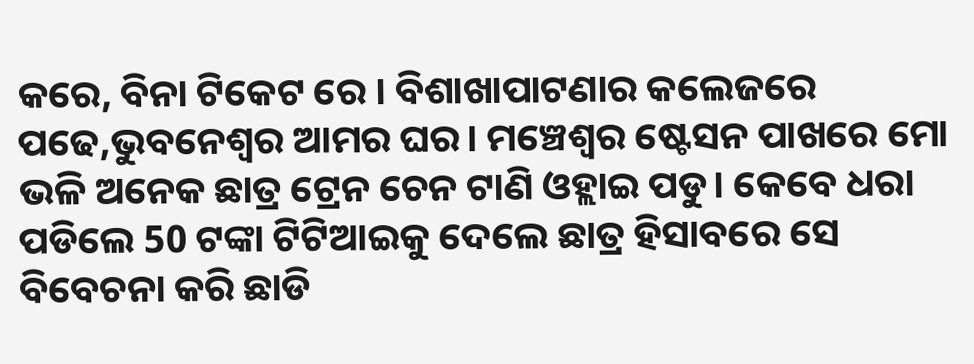କରେ, ବିନା ଟିକେଟ ରେ । ବିଶାଖାପାଟଣାର କଲେଜରେ ପଢେ,ଭୁବନେଶ୍ଵର ଆମର ଘର। ମଞ୍ଚେଶ୍ବର ଷ୍ଟେସନ ପାଖରେ ମୋ ଭଳି ଅନେକ ଛାତ୍ର ଟ୍ରେନ ଚେନ ଟାଣି ଓହ୍ଲାଇ ପଡୁ। କେବେ ଧରା ପଡିଲେ 50 ଟଙ୍କା ଟିଟିଆଇକୁ ଦେଲେ ଛାତ୍ର ହିସାବରେ ସେ ବିବେଚନା କରି ଛାଡି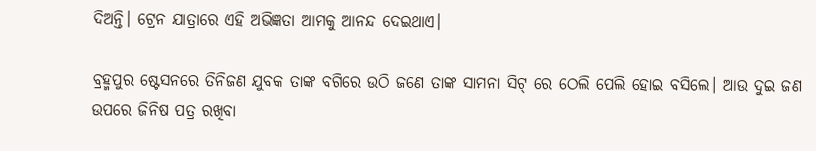ଦିଅନ୍ତି। ଟ୍ରେନ ଯାତ୍ରାରେ ଏହି ଅଭିଜ୍ଞତା ଆମକୁ ଆନନ୍ଦ ଦେଇଥାଏ।

ବ୍ରହ୍ମପୁର ଷ୍ଟେସନରେ ତିନିଜଣ ଯୁବକ ତାଙ୍କ ବଗିରେ ଉଠି ଜଣେ ତାଙ୍କ ସାମନା ସିଟ୍ ରେ ଠେଲି ପେଲି ହୋଇ ବସିଲେ। ଆଉ ଦୁଇ ଜଣ ଉପରେ ଜିନିଷ ପତ୍ର ରଖିବା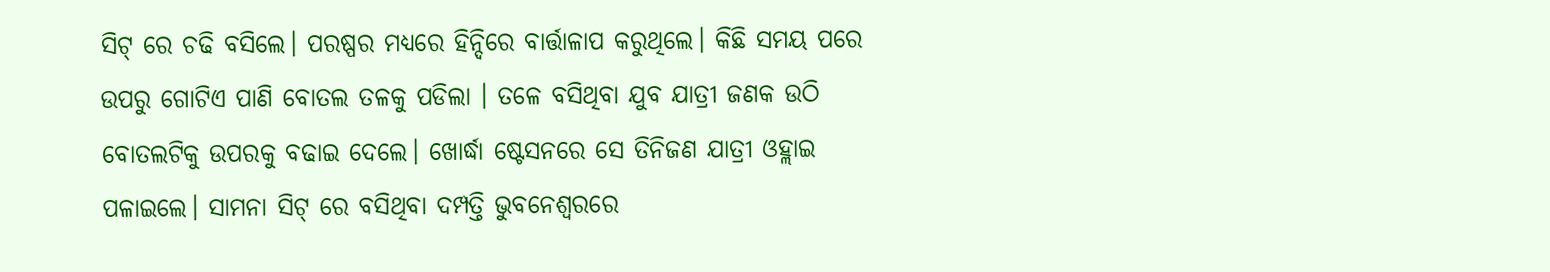ସିଟ୍ ରେ ଚଢି ବସିଲେ। ପରଷ୍ପର ମଧ୍ୟରେ ହିନ୍ଦିରେ ବାର୍ତ୍ତାଳାପ କରୁଥିଲେ। କିଛି ସମୟ ପରେ ଉପରୁ ଗୋଟିଏ ପାଣି ବୋତଲ ତଳକୁ ପଡିଲା । ତଳେ ବସିଥିବା ଯୁବ ଯାତ୍ରୀ ଜଣକ ଉଠି ବୋତଲଟିକୁ ଉପରକୁ ବଢାଇ ଦେଲେ। ଖୋର୍ଦ୍ଧା ଷ୍ଟେସନରେ ସେ ତିନିଜଣ ଯାତ୍ରୀ ଓହ୍ଲାଇ ପଳାଇଲେ। ସାମନା ସିଟ୍ ରେ ବସିଥିବା ଦମ୍ପତ୍ତି ଭୁବନେଶ୍ଵରରେ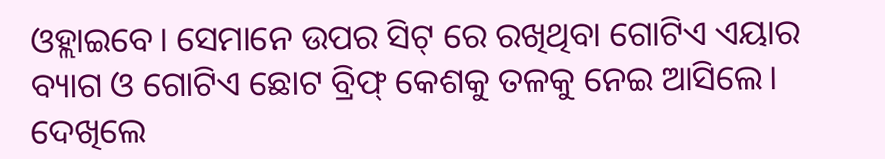ଓହ୍ଲାଇବେ। ସେମାନେ ଉପର ସିଟ୍ ରେ ରଖିଥିବା ଗୋଟିଏ ଏୟାର ବ୍ୟାଗ ଓ ଗୋଟିଏ ଛୋଟ ବ୍ରିଫ୍ କେଶକୁ ତଳକୁ ନେଇ ଆସିଲେ। ଦେଖିଲେ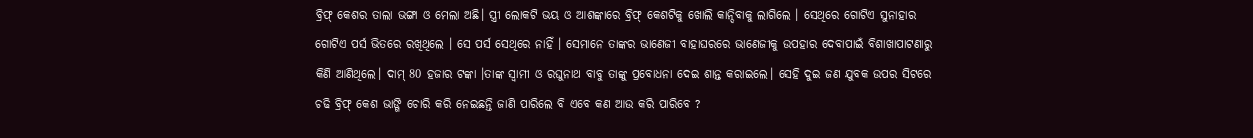ବ୍ରିଫ୍ କେଶର ତାଲା ଭଙ୍ଗା ଓ ମେଲା ଅଛି। ସ୍ତ୍ରୀ ଲୋକଟି ଭୟ ଓ ଆଶଙ୍କାରେ ବ୍ରିଫ୍ କେଶଟିକୁ ଖୋଲି କାନ୍ଦିବାକୁ ଲାଗିଲେ । ସେଥିରେ ଗୋଟିଏ ସୁନାହାର ଗୋଟିଏ ପର୍ସ ଭିତରେ ରଖିଥିଲେ । ସେ ପର୍ସ ସେଥିରେ ନାହିଁ । ସେମାନେ ତାଙ୍କର ଭାଣେଜୀ ବାହାଘରରେ ଭାଣେଜୀକୁ ଉପହାର ଦେବାପାଇଁ ବିଶାଖାପାଟଣାରୁ କିଣି ଆଣିଥିଲେ। ଦାମ୍ 80 ହଜାର ଟଙ୍କା ।ତାଙ୍କ ସ୍ୱାମୀ ଓ ରଘୁନାଥ ବାବୁ ତାଙ୍କୁ ପ୍ରବୋଧନା ଦେଇ ଶାନ୍ତ କରାଇଲେ। ସେହି ଦୁଇ ଜଣ ଯୁବକ ଉପର ସିଟରେ ଚଢି ବ୍ରିଫ୍ କେଶ ଭାଙ୍ଗି ଚୋରି କରି ନେଇଛନ୍ତି ଜାଣି ପାରିଲେ ବି ଏବେ କଣ ଆଉ କରି ପାରିବେ ?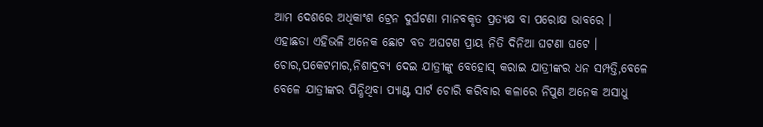ଆମ ଦେଶରେ ଅଧିକାଂଶ ଟ୍ରେନ ଦୁର୍ଘଟଣା ମାନବକୃତ ପ୍ରତ୍ୟକ୍ଷ ବା ପରୋକ୍ଷ ଭାବରେ । ଏହାଛଡା ଏହିଭଳି ଅନେକ ଛୋଟ ବଡ ଅଘଟଣ ପ୍ରାୟ ନିତି ଦିନିଆ ଘଟଣା ଘଟେ । ଚୋର,ପକେଟମାର,ନିଶାଦ୍ରବ୍ୟ ଦେଇ ଯାତ୍ରୀଙ୍କୁ ବେହୋସ୍ କରାଇ ଯାତ୍ରୀଙ୍କର ଧନ ସମ୍ପତ୍ତି,ବେଳେ ବେଳେ ଯାତ୍ରୀଙ୍କର ପିନ୍ଧିଥିବା ପ୍ୟାଣ୍ଟ ସାର୍ଟ ଚୋରି କରିବାର କଳାରେ ନିପୁଣ ଅନେକ ଅସାଧୁ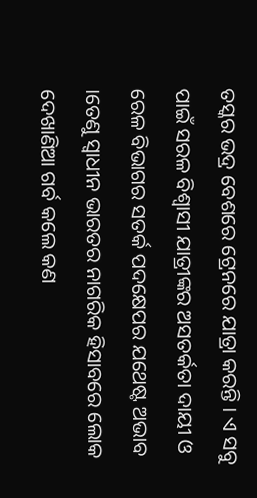ତସ୍କର ଭଦ୍ର ବେଶରେ ଟ୍ରେନରେ ଯାତ୍ରା କରନ୍ତି । ଏ ସବୁ ପାଇଁ ସରଳ ବିଶ୍ଵାସୀ ଯାତ୍ରୀଙ୍କର ଅସତର୍କତା ଦାୟୀ ଓ ରେଳ ବିଭାଗର ସତର୍କ ପଦକ୍ଷେପର ଯଥେଷ୍ଟ ଅଭାବ ।ତେଣୁ ସ୍ଵାଧୀନ ଭାରତର ନାଗରିକ ହିସାବରେ ଲୋକ ଦେଖାଣିଆ ଗର୍ବ କଲେ କଣ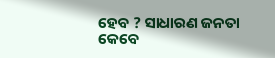ହେବ ? ସାଧାରଣ ଜନତା କେବେ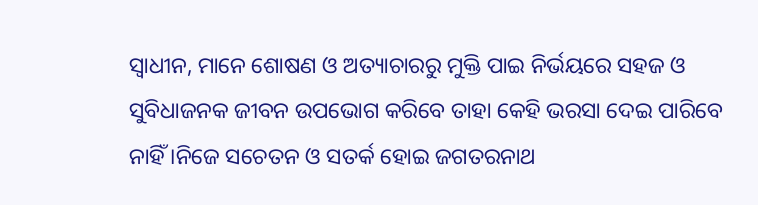ସ୍ଵାଧୀନ, ମାନେ ଶୋଷଣ ଓ ଅତ୍ୟାଚାରରୁ ମୁକ୍ତି ପାଇ ନିର୍ଭୟରେ ସହଜ ଓ ସୁବିଧାଜନକ ଜୀବନ ଉପଭୋଗ କରିବେ ତାହା କେହି ଭରସା ଦେଇ ପାରିବେ ନାହିଁ ।ନିଜେ ସଚେତନ ଓ ସତର୍କ ହୋଇ ଜଗତରନାଥ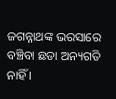ଜଗନ୍ନାଥଙ୍କ ଭରସାରେ ବଞ୍ଚିବା ଛଡା ଅନ୍ୟଗତି ନାହିଁ ।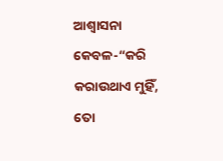ଆଶ୍ବାସନା କେବଳ-“କରି କରାଉଥାଏ ମୁହିଁ, ତୋ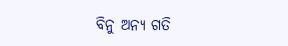ବିନୁ ଅନ୍ୟ ଗତି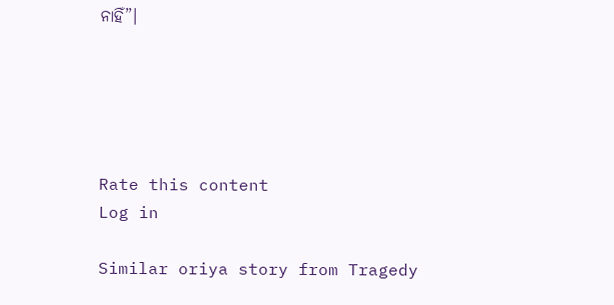ନାହିଁ”।





Rate this content
Log in

Similar oriya story from Tragedy